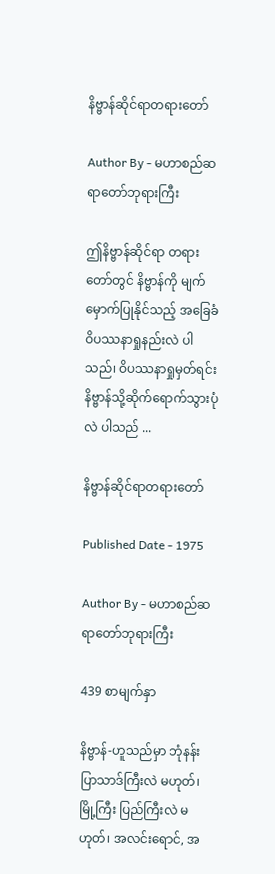နိဗ္ဗာန်ဆိုင်ရာတရားတော်

Author By - မဟာစည်ဆရာတော်ဘုရားကြီး

ဤနိဗ္ဗာန်ဆိုင်ရာ တရားတော်တွင် နိဗ္ဗာန်ကို မျက်မှောက်ပြုနိုင်သည့် အခြေခံ ဝိပဿနာရှုနည်းလဲ ပါသည်၊ ဝိပဿနာရှုမှတ်ရင်း နိဗ္ဗာန်သို့ဆိုက်ရောက်သွားပုံလဲ ပါသည် ...

နိဗ္ဗာန်ဆိုင်ရာတရားတော်

Published Date - 1975

Author By - မဟာစည်ဆရာတော်ဘုရားကြီး

439 စာမျက်နှာ

နိဗ္ဗာန်-ဟူသည်မှာ ဘုံနန်းပြာသာဒ်ကြီးလဲ မဟုတ်၊ မြို့ကြီး ပြည်ကြီးလဲ မဟုတ်၊ အလင်းရောင်, အ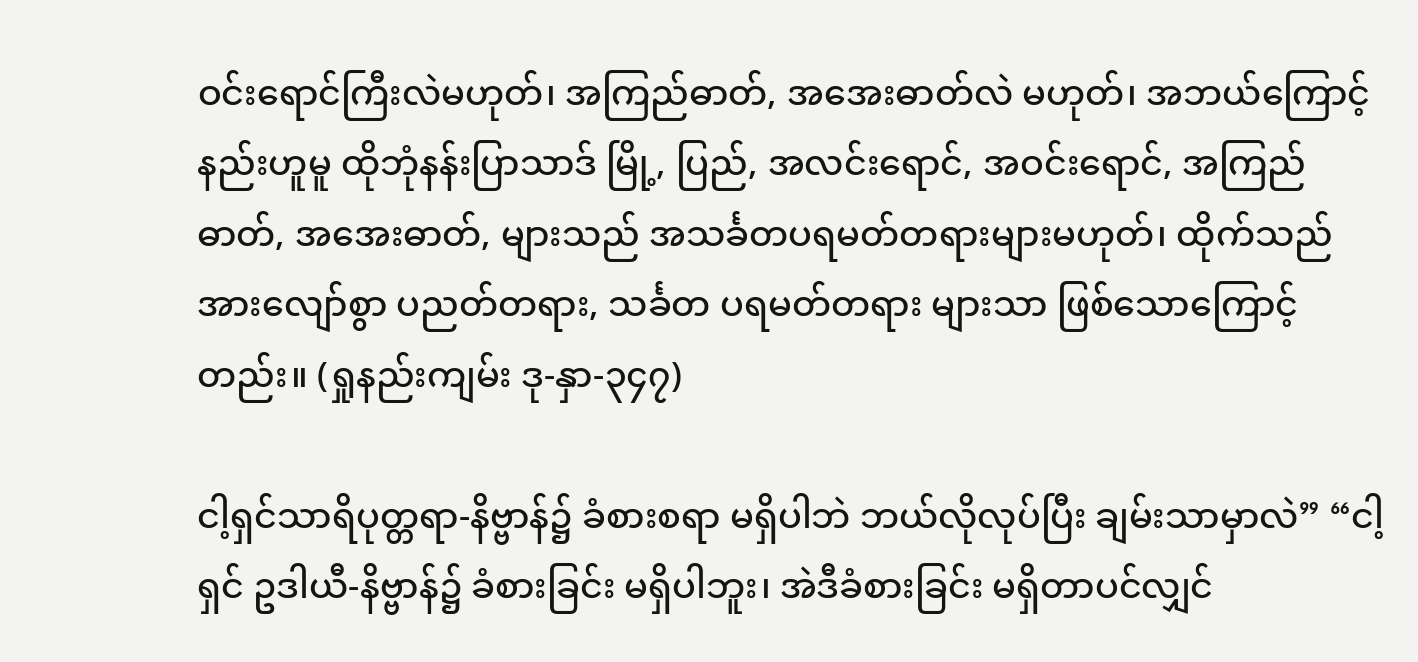ဝင်းရောင်ကြီးလဲမဟုတ်၊ အကြည်ဓာတ်, အအေးဓာတ်လဲ မဟုတ်၊ အဘယ်ကြောင့်နည်းဟူမူ ထိုဘုံနန်းပြာသာဒ် မြို့, ပြည်, အလင်းရောင်, အဝင်းရောင်, အကြည်ဓာတ်, အအေးဓာတ်, များသည် အသင်္ခတပရမတ်တရားများမဟုတ်၊ ထိုက်သည်အားလျော်စွာ ပညတ်တရား, သင်္ခတ ပရမတ်တရား များသာ ဖြစ်သောကြောင့်တည်း။ (ရှုနည်းကျမ်း ဒု-နှာ-၃၄၇)

ငါ့ရှင်သာရိပုတ္တရာ-နိဗ္ဗာန်၌ ခံစားစရာ မရှိပါဘဲ ဘယ်လိုလုပ်ပြီး ချမ်းသာမှာလဲ” “ငါ့ရှင် ဥဒါယီ-နိဗ္ဗာန်၌ ခံစားခြင်း မရှိပါဘူး၊ အဲဒီခံစားခြင်း မရှိတာပင်လျှင်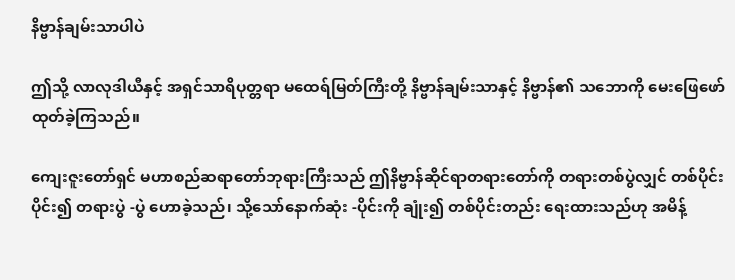နိဗ္ဗာန်ချမ်းသာပါပဲ

ဤသို့ လာလုဒါယီနှင့် အရှင်သာရိပုတ္တရာ မထေရ်မြတ်ကြီးတို့ နိဗ္ဗာန်ချမ်းသာနှင့် နိဗ္ဗာန်၏ သဘောကို မေးဖြေဖော်ထုတ်ခဲ့ကြသည်။

ကျေးဇူးတော်ရှင် မဟာစည်ဆရာတော်ဘုရားကြီးသည် ဤနိဗ္ဗာန်ဆိုင်ရာတရားတော်ကို တရားတစ်ပွဲလျှင် တစ်ပိုင်းပိုင်း၍ တရားပွဲ -ပွဲ ဟောခဲ့သည်၊ သို့သော်နောက်ဆုံး -ပိုင်းကို ချုံး၍ တစ်ပိုင်းတည်း ရေးထားသည်ဟု အမိန့်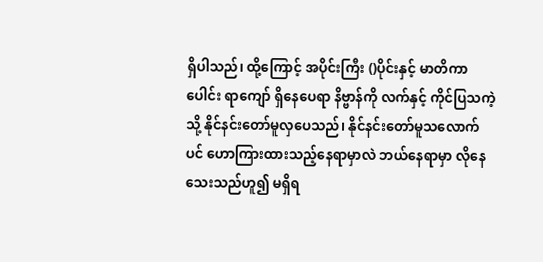ရှိပါသည်၊ ထို့ကြောင့် အပိုင်းကြီး ()ပိုင်းနှင့် မာတိကာပေါင်း ရာကျော် ရှိနေပေရာ နိဗ္ဗာန်ကို လက်နှင့် ကိုင်ပြသကဲ့သို့ နိုင်နင်းတော်မူလှပေသည်၊ နိုင်နင်းတော်မူသလောက်ပင် ဟောကြားထားသည့်နေရာမှာလဲ ဘယ်နေရာမှာ လိုနေသေးသည်ဟူ၍ မရှိရ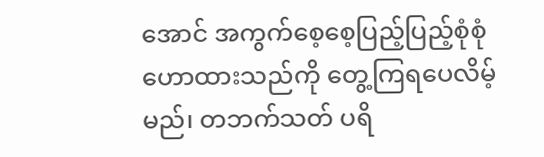အောင် အကွက်စေ့စေ့ပြည့်ပြည့်စုံစုံဟောထားသည်ကို တွေ့ကြရပေလိမ့်မည်၊ တဘက်သတ် ပရိ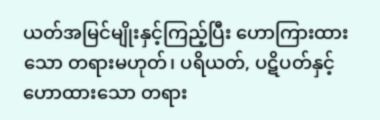ယတ်အမြင်မျိုးနှင့်ကြည့်ပြီး ဟောကြားထားသော တရားမဟုတ်၊ ပရိယတ်, ပဋိပတ်နှင့် ဟောထားသော တရား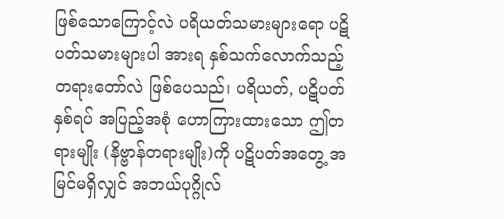ဖြစ်သောကြောင့်လဲ ပရိယတ်သမားများရော ပဋိပတ်သမားများပါ အားရ နှစ်သက်လောက်သည့် တရားတော်လဲ ဖြစ်ပေသည်၊ ပရိယတ်, ပဋိပတ်နှစ်ရပ် အပြည့်အစုံ ဟောကြားထားသော ဤတရားမျိုး (နိဗ္ဗာန်တရားမျိုး)ကို ပဋိပတ်အတွေ့ အမြင်မရှိလျှင် အဘယ်ပုဂ္ဂိုလ်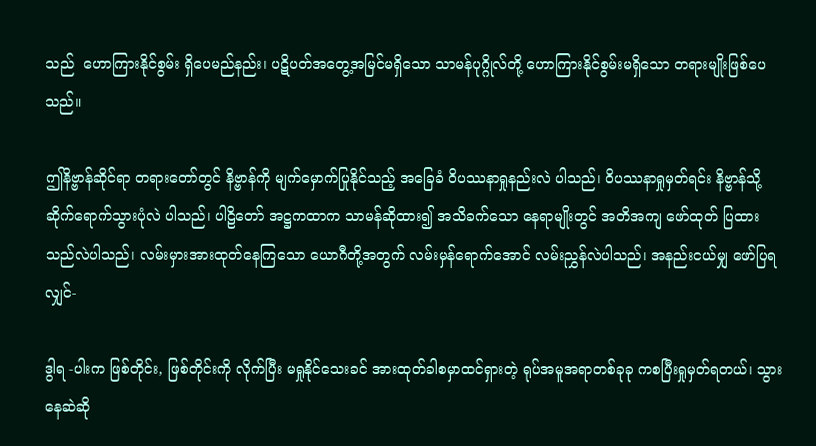သည်  ဟောကြားနိုင်စွမ်း ရှိပေမည်နည်း၊ ပဋိပတ်အတွေ့အမြင်မရှိသော သာမန်ပုဂ္ဂိုလ်တို့ ဟောကြားနိုင်စွမ်းမရှိသော တရားမျိုးဖြစ်ပေသည်။

ဤနိဗ္ဗာန်ဆိုင်ရာ တရားတော်တွင် နိဗ္ဗာန်ကို မျက်မှောက်ပြုနိုင်သည့် အခြေခံ ဝိပဿနာရှုနည်းလဲ ပါသည်၊ ဝိပဿနာရှုမှတ်ရင်း နိဗ္ဗာန်သို့ဆိုက်ရောက်သွားပုံလဲ ပါသည်၊ ပါဠိတော် အဋ္ဌကထာက သာမန်ဆိုထား၍ အသိခက်သော နေရာမျိုးတွင် အတိအကျ ဖော်ထုတ် ပြထားသည်လဲပါသည်၊ လမ်းမှားအားထုတ်နေကြသော ယောဂီတို့အတွက် လမ်းမှန်ရောက်အောင် လမ်းညွှန်လဲပါသည်၊ အနည်းငယ်မျှ ဖော်ပြရလျှင်-

ဒွါရ -ပါးက ဖြစ်တိုင်း, ဖြစ်တိုင်းကို လိုက်ပြီး မရှုနိုင်သေးခင် အားထုတ်ခါစမှာထင်ရှားတဲ့ ရုပ်အမူအရာတစ်ခုခု ကစပြီးရှုမှတ်ရတယ်၊ သွားနေဆဲဆို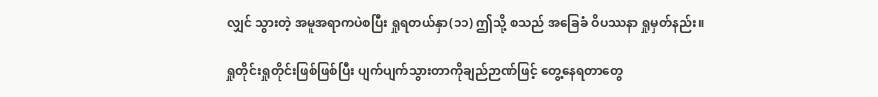လျှင် သွားတဲ့ အမူအရာကပဲစပြီး ရှုရတယ်နှာ(၁၁) ဤသို့ စသည် အခြေခံ ဝိပဿနာ ရှုမှတ်နည်း။

ရှုတိုင်းရှုတိုင်းဖြစ်ဖြစ်ပြီး ပျက်ပျက်သွားတာကိုချည်ဉာဏ်ဖြင့် တွေ့နေရတာတွေ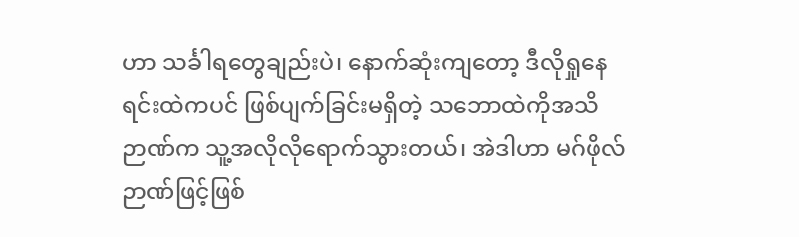ဟာ သင်္ခါရတွေချည်းပဲ၊ နောက်ဆုံးကျတော့ ဒီလိုရှုနေရင်းထဲကပင် ဖြစ်ပျက်ခြင်းမရှိတဲ့ သဘောထဲကိုအသိဉာဏ်က သူ့အလိုလိုရောက်သွားတယ်၊ အဲဒါဟာ မဂ်ဖိုလ်ဉာဏ်ဖြင့်ဖြစ်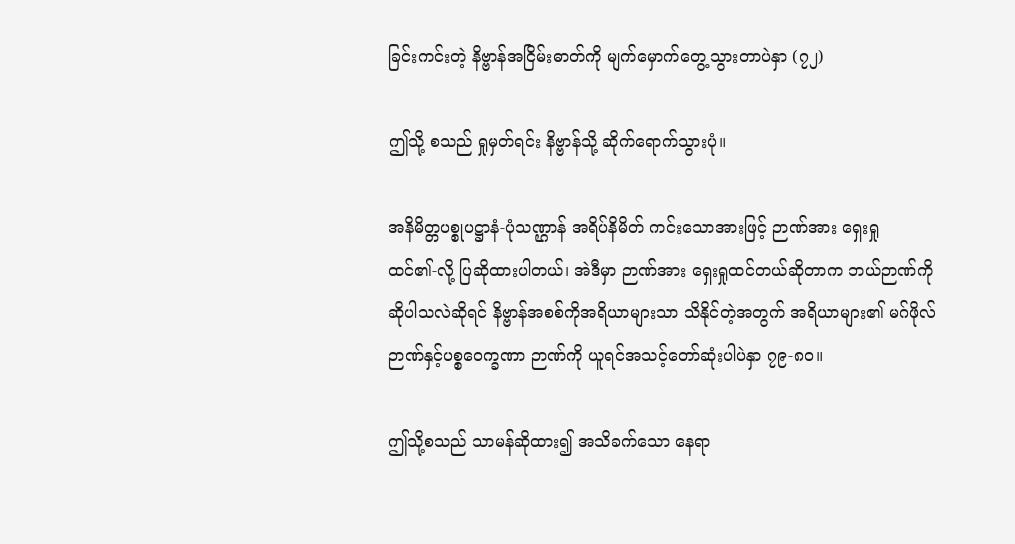ခြင်းကင်းတဲ့ နိဗ္ဗာန်အငြိမ်းဓာတ်ကို မျက်မှောက်တွေ့သွားတာပဲနှာ (၇၂)

ဤသို့ စသည် ရှုမှတ်ရင်း နိဗ္ဗာန်သို့ ဆိုက်ရောက်သွားပုံ။

အနိမိတ္တပစ္စုပဋ္ဌာနံ-ပုံသဏ္ဌာန် အရိပ်နိမိတ် ကင်းသောအားဖြင့် ဉာဏ်အား ရှေးရှုထင်၏-လို့ ပြဆိုထားပါတယ်၊ အဲဒီမှာ ဉာဏ်အား ရှေးရှုထင်တယ်ဆိုတာက ဘယ်ဉာဏ်ကိုဆိုပါသလဲဆိုရင် နိဗ္ဗာန်အစစ်ကိုအရိယာများသာ သိနိုင်တဲ့အတွက် အရိယာများ၏ မဂ်ဖိုလ်ဉာဏ်နှင့်ပစ္စဝေက္ခဏာ ဉာဏ်ကို ယူရင်အသင့်တော်ဆုံးပါပဲနှာ ၇၉-၈၀။

ဤသို့စသည် သာမန်ဆိုထား၍ အသိခက်သော နေရာ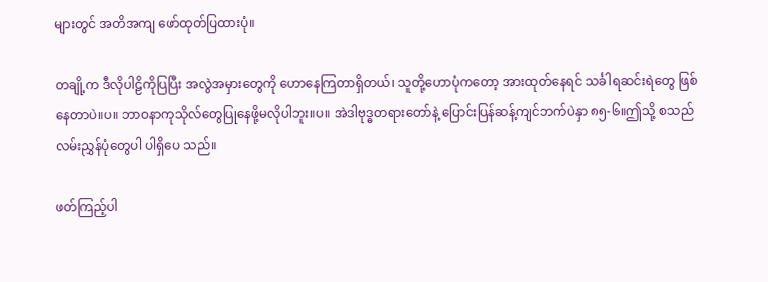များတွင် အတိအကျ ဖော်ထုတ်ပြထားပုံ။

တချို့က ဒီလိုပါဠိကိုပြပြီး အလွဲအမှားတွေကို ဟောနေကြတာရှိတယ်၊ သူတို့ဟောပုံကတော့ အားထုတ်နေရင် သင်္ခါရဆင်းရဲတွေ ဖြစ်နေတာပဲ။ပ။ ဘာဝနာကုသိုလ်တွေပြုနေဖို့မလိုပါဘူး။ပ။ အဲဒါဗုဒ္ဓတရားတော်နဲ့ ပြောင်းပြန်ဆန့်ကျင်ဘက်ပဲနှာ ၈၅-၆။ဤသို့ စသည်လမ်းညွှန်ပုံတွေပါ ပါရှိပေ သည်။

ဖတ်ကြည့်ပါ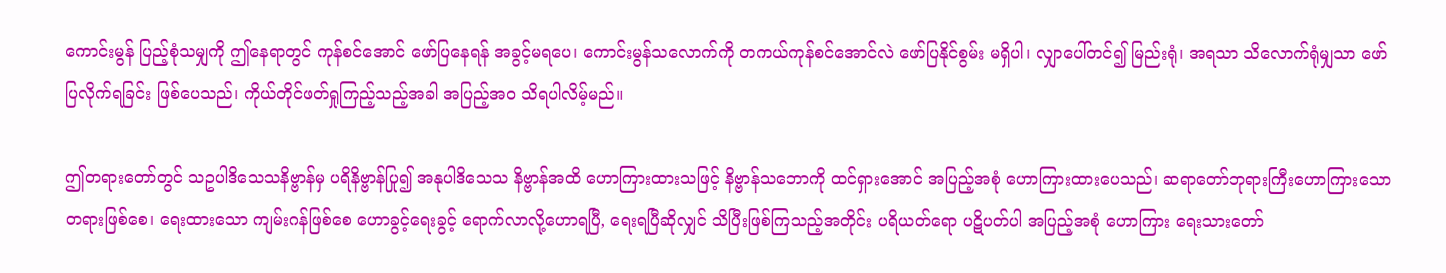ကောင်းမွန် ပြည့်စုံသမျှကို ဤနေရာတွင် ကုန်စင်အောင် ဖော်ပြနေရန် အခွင့်မရပေ၊ ကောင်းမွန်သလောက်ကို တကယ်ကုန်စင်အောင်လဲ ဖော်ပြနိုင်စွမ်း မရှိပါ၊ လျှာပေါ်တင်၍ မြည်းရုံ၊ အရသာ သိလောက်ရုံမျှသာ ဖော်ပြလိုက်ရခြင်း ဖြစ်ပေသည်၊ ကိုယ်တိုင်ဖတ်ရှုကြည့်သည့်အခါ အပြည့်အဝ သိရပါလိမ့်မည်။

ဤတရားတော်တွင် သဥပါဒိသေသနိဗ္ဗာန်မှ ပရိနိဗ္ဗာန်ပြု၍ အနုပါဒိသေသ နိဗ္ဗာန်အထိ ဟောကြားထားသဖြင့် နိဗ္ဗာန်သဘောကို ထင်ရှားအောင် အပြည့်အစုံ ဟောကြားထားပေသည်၊ ဆရာတော်ဘုရားကြီးဟောကြားသော တရားဖြစ်စေ၊ ရေးထားသော ကျမ်းဂန်ဖြစ်စေ ဟောခွင့်ရေးခွင့် ရောက်လာလို့ဟောရပြီ, ရေးရပြီဆိုလျှင် သိပြီးဖြစ်ကြသည့်အတိုင်း ပရိယတ်ရော ပဋိပတ်ပါ အပြည့်အစုံ ဟောကြား ရေးသားတော်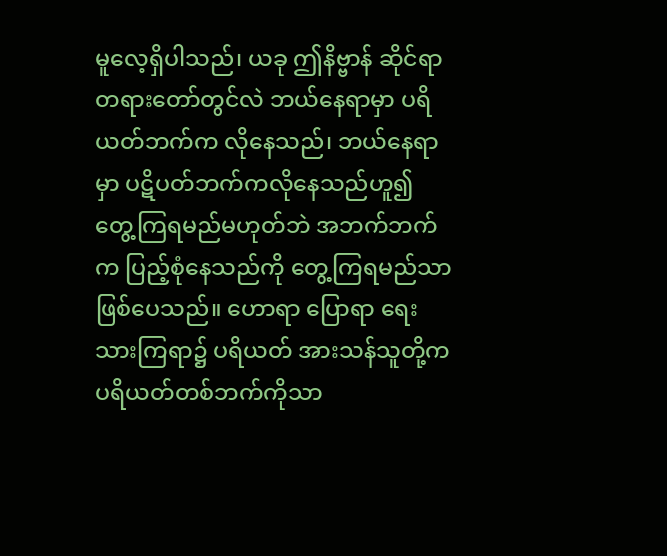မူလေ့ရှိပါသည်၊ ယခု ဤနိဗ္ဗာန် ဆိုင်ရာ တရားတော်တွင်လဲ ဘယ်နေရာမှာ ပရိယတ်ဘက်က လိုနေသည်၊ ဘယ်နေရာမှာ ပဋိပတ်ဘက်ကလိုနေသည်ဟူ၍ တွေ့ကြရမည်မဟုတ်ဘဲ အဘက်ဘက်က ပြည့်စုံနေသည်ကို တွေ့ကြရမည်သာ ဖြစ်ပေသည်။ ဟောရာ ပြောရာ ရေးသားကြရာ၌ ပရိယတ် အားသန်သူတို့က ပရိယတ်တစ်ဘက်ကိုသာ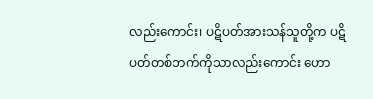လည်းကောင်း၊ ပဋိပတ်အားသန်သူတို့က ပဋိပတ်တစ်ဘက်ကိုသာလည်းကောင်း ဟော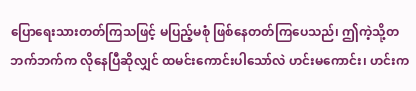ပြောရေးသားတတ်ကြသဖြင့် မပြည့်မစုံ ဖြစ်နေတတ်ကြပေသည်၊ ဤကဲ့သို့တဘက်ဘက်က လိုနေပြီဆိုလျှင် ထမင်းကောင်းပါသော်လဲ ဟင်းမကောင်း၊ ဟင်းက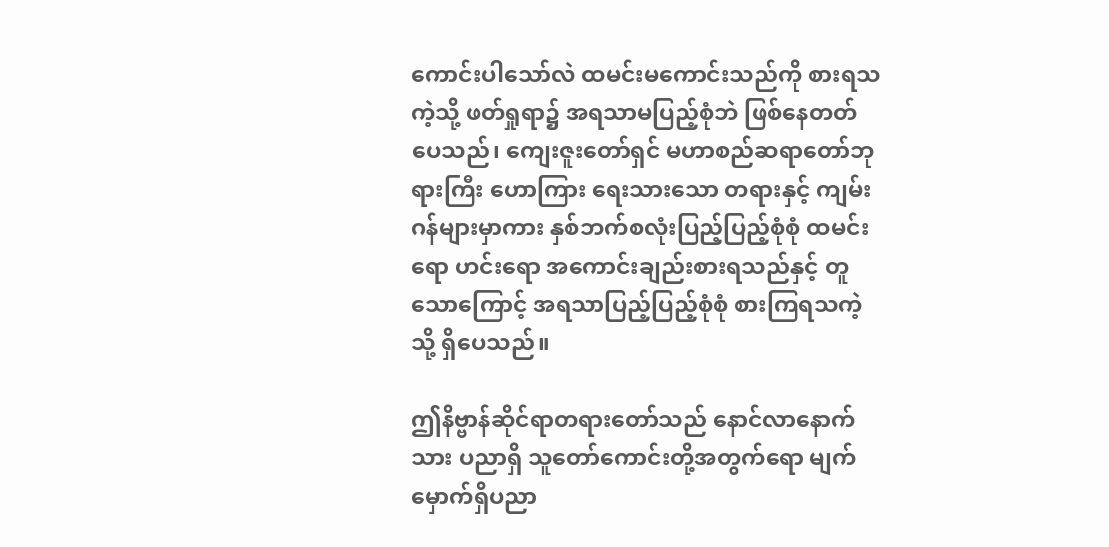ကောင်းပါသော်လဲ ထမင်းမကောင်းသည်ကို စားရသကဲ့သို့ ဖတ်ရှုရာ၌ အရသာမပြည့်စုံဘဲ ဖြစ်နေတတ်ပေသည်၊ ကျေးဇူးတော်ရှင် မဟာစည်ဆရာတော်ဘုရားကြီး ဟောကြား ရေးသားသော တရားနှင့် ကျမ်းဂန်များမှာကား နှစ်ဘက်စလုံးပြည့်ပြည့်စုံစုံ ထမင်းရော ဟင်းရော အကောင်းချည်းစားရသည်နှင့် တူသောကြောင့် အရသာပြည့်ပြည့်စုံစုံ စားကြရသကဲ့သို့ ရှိပေသည်။

ဤနိဗ္ဗာန်ဆိုင်ရာတရားတော်သည် နောင်လာနောက်သား ပညာရှိ သူတော်ကောင်းတို့အတွက်ရော မျက်မှောက်ရှိပညာ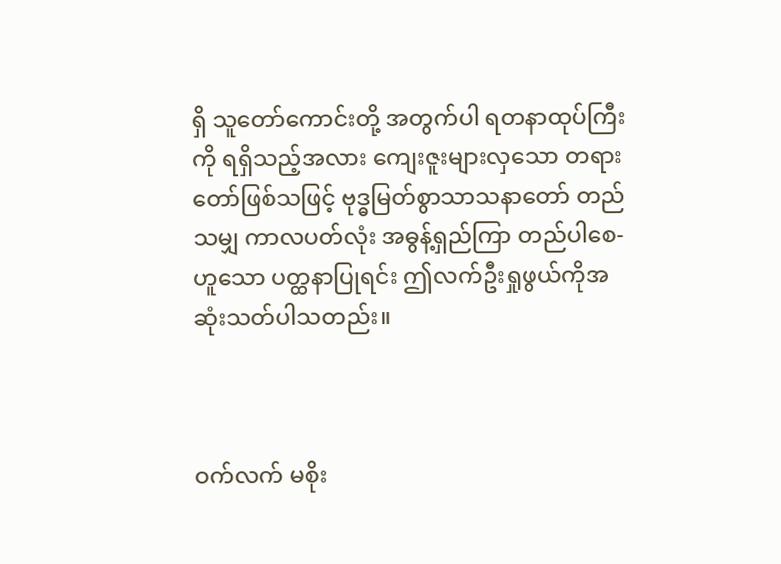ရှိ သူတော်ကောင်းတို့ အတွက်ပါ ရတနာထုပ်ကြီးကို ရရှိသည့်အလား ကျေးဇူးများလှသော တရားတော်ဖြစ်သဖြင့် ဗုဒ္ဓမြတ်စွာသာသနာတော် တည်သမျှ ကာလပတ်လုံး အဓွန့်ရှည်ကြာ တည်ပါစေ-ဟူသော ပတ္ထနာပြုရင်း ဤလက်ဦးရှုဖွယ်ကိုအဆုံးသတ်ပါသတည်း။



ဝက်လက် မစိုး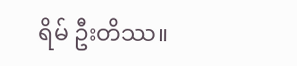ရိမ် ဦးတိဿ။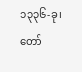၁၃၃၆-ခု၊ တော်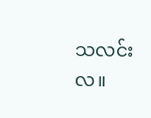သလင်းလ။